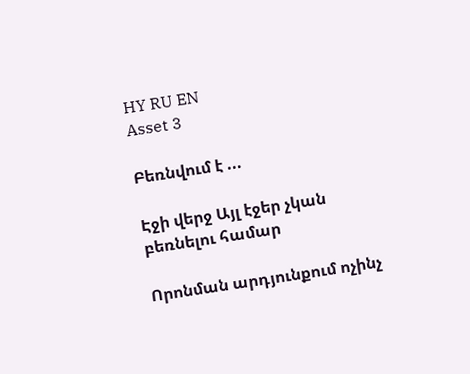HY RU EN
Asset 3

Բեռնվում է ...

Էջի վերջ Այլ էջեր չկան բեռնելու համար

Որոնման արդյունքում ոչինչ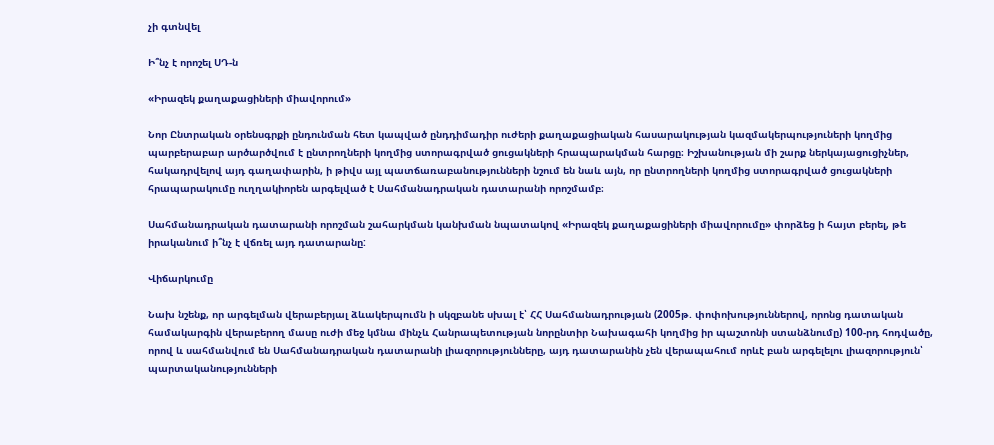չի գտնվել

Ի՞նչ է որոշել ՍԴ-ն

«Իրազեկ քաղաքացիների միավորում»

Նոր Ընտրական օրենսգրքի ընդունման հետ կապված ընդդիմադիր ուժերի քաղաքացիական հասարակության կազմակերպություների կողմից պարբերաբար արծարծվում է ընտրողների կողմից ստորագրված ցուցակների հրապարակման հարցը։ Իշխանության մի շարք ներկայացուցիչներ, հակադրվելով այդ գաղափարին, ի թիվս այլ պատճառաբանությունների նշում են նաև այն, որ ընտրողների կողմից ստորագրված ցուցակների հրապարակումը ուղղակիորեն արգելված է Սահմանադրական դատարանի որոշմամբ։

Սահմանադրական դատարանի որոշման շահարկման կանխման նպատակով «Իրազեկ քաղաքացիների միավորումը» փորձեց ի հայտ բերել, թե իրականում ի՞նչ է վճռել այդ դատարանը:

Վիճարկումը

Նախ նշենք, որ արգելման վերաբերյալ ձևակերպումն ի սկզբանե սխալ է՝ ՀՀ Սահմանադրության (2005թ. փոփոխություններով, որոնց դատական համակարգին վերաբերող մասը ուժի մեջ կմնա մինչև Հանրապետության նորընտիր Նախագահի կողմից իր պաշտոնի ստանձնումը) 100-րդ հոդվածը, որով և սահմանվում են Սահմանադրական դատարանի լիազորությունները, այդ դատարանին չեն վերապահում որևէ բան արգելելու լիազորություն՝ պարտականությունների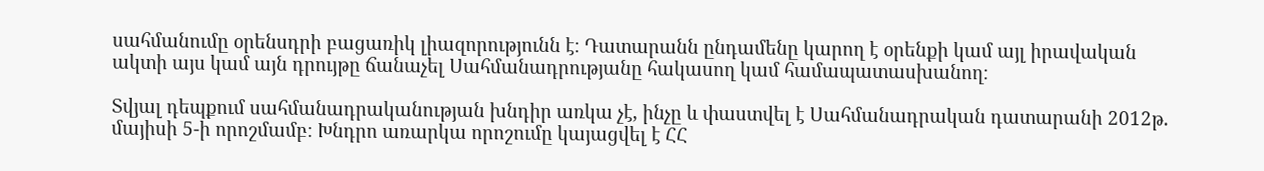սահմանումը օրենսդրի բացառիկ լիազորությունն է։ Դատարանն ընդամենը կարող է օրենքի կամ այլ իրավական ակտի այս կամ այն դրույթը ճանաչել Սահմանադրությանը հակասող կամ համապատասխանող։

Տվյալ դեպքում սահմանադրականության խնդիր առկա չէ, ինչը և փաստվել է Սահմանադրական դատարանի 2012թ. մայիսի 5-ի որոշմամբ։ Խնդրո առարկա որոշումը կայացվել է ՀՀ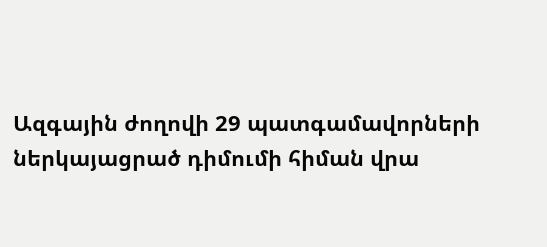Ազգային ժողովի 29 պատգամավորների ներկայացրած դիմումի հիման վրա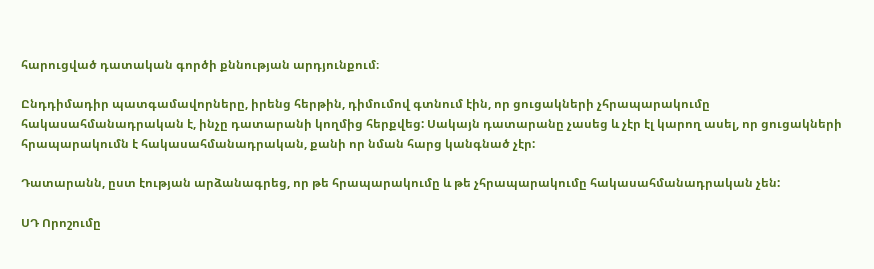հարուցված դատական գործի քննության արդյունքում։

Ընդդիմադիր պատգամավորները, իրենց հերթին, դիմումով գտնում էին, որ ցուցակների չհրապարակումը հակասահմանադրական է, ինչը դատարանի կողմից հերքվեց: Սակայն դատարանը չասեց և չէր էլ կարող ասել, որ ցուցակների հրապարակումն է հակասահմանադրական, քանի որ նման հարց կանգնած չէր:

Դատարանն, ըստ էության արձանագրեց, որ թե հրապարակումը և թե չհրապարակումը հակասահմանադրական չեն:

ՍԴ Որոշումը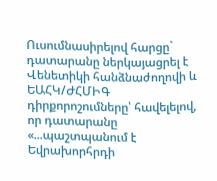Ուսումնասիրելով հարցը` դատարանը ներկայացրել է Վենետիկի հանձնաժողովի և ԵԱՀԿ/ԺՀՄԻԳ դիրքորոշումները՝ հավելելով, որ դատարանը «...պաշտպանում է Եվրախորհրդի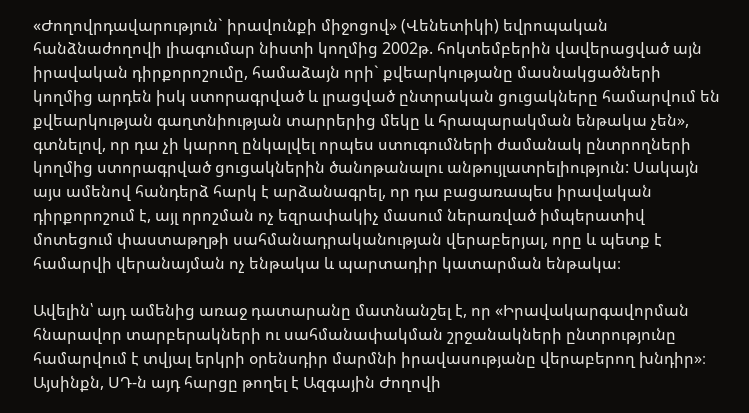«Ժողովրդավարություն` իրավունքի միջոցով» (Վենետիկի) եվրոպական հանձնաժողովի լիագումար նիստի կողմից 2002թ. հոկտեմբերին վավերացված այն իրավական դիրքորոշումը, համաձայն որի` քվեարկությանը մասնակցածների կողմից արդեն իսկ ստորագրված և լրացված ընտրական ցուցակները համարվում են քվեարկության գաղտնիության տարրերից մեկը և հրապարակման ենթակա չեն», գտնելով, որ դա չի կարող ընկալվել որպես ստուգումների ժամանակ ընտրողների կողմից ստորագրված ցուցակներին ծանոթանալու անթույլատրելիություն: Սակայն այս ամենով հանդերձ հարկ է արձանագրել, որ դա բացառապես իրավական դիրքորոշում է, այլ որոշման ոչ եզրափակիչ մասում ներառված իմպերատիվ մոտեցում փաստաթղթի սահմանադրականության վերաբերյալ, որը և պետք է համարվի վերանայման ոչ ենթակա և պարտադիր կատարման ենթակա։

Ավելին՝ այդ ամենից առաջ դատարանը մատնանշել է, որ «Իրավակարգավորման հնարավոր տարբերակների ու սահմանափակման շրջանակների ընտրությունը համարվում է տվյալ երկրի օրենսդիր մարմնի իրավասությանը վերաբերող խնդիր»։ Այսինքն, ՍԴ-ն այդ հարցը թողել է Ազգային Ժողովի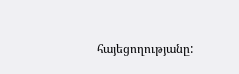հայեցողությանը: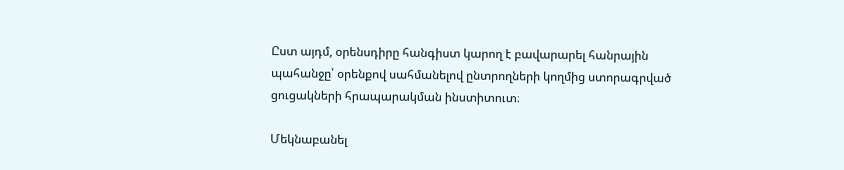Ըստ այդմ, օրենսդիրը հանգիստ կարող է բավարարել հանրային պահանջը՝ օրենքով սահմանելով ընտրողների կողմից ստորագրված ցուցակների հրապարակման ինստիտուտ։

Մեկնաբանել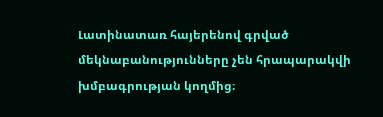Լատինատառ հայերենով գրված մեկնաբանությունները չեն հրապարակվի խմբագրության կողմից։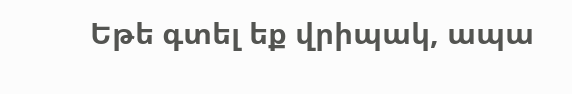Եթե գտել եք վրիպակ, ապա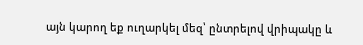այն կարող եք ուղարկել մեզ՝ ընտրելով վրիպակը և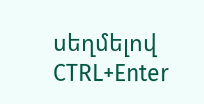սեղմելով CTRL+Enter